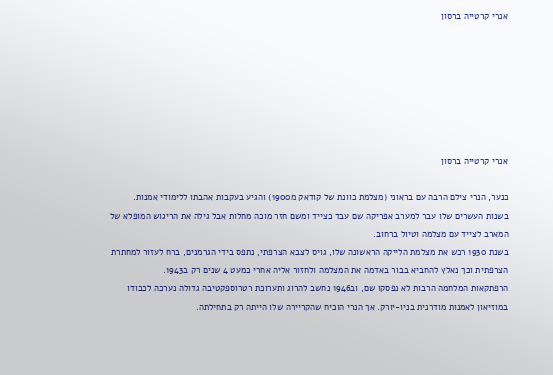אנרי קרטייה ברסון







אנרי קרטייה ברסון

כנער, הנרי צילם הרבה עם בראוני (מצלמת כוונת של קודאק מ1900) והגיע בעקבות אהבתו ללימודי אמנות.
בשנות העשרים שלו עבר למערב אפריקה שם עבד כצייד ומשם חזר מוכה מחלות אבל גילה את הריגוש המופלא של המארב לצייד עם מצלמה וטיול ברחוב.
בשנת 1930 רכש את מצלמת הלייקה הראשונה שלו, גויס לצבא הצרפתי, נתפס בידי הגרמנים, ברח לעזור למחתרת הצרפתית וכך נאלץ להחביא בבור באדמה את המצלמה ולחזור אליה אחרי כמעט 4 שנים רק ב1943.
הרפתקאות המלחמה הרבות לא נפסקו שם, וב1946 נחשב להרוג ותערוכת רטרוספקטיבה גדולה נערכה לכבודו במוזיאון לאמנות מודרנית בניו-יורק. אך הנרי הוכיח שהקריירה שלו הייתה רק בתחילתה.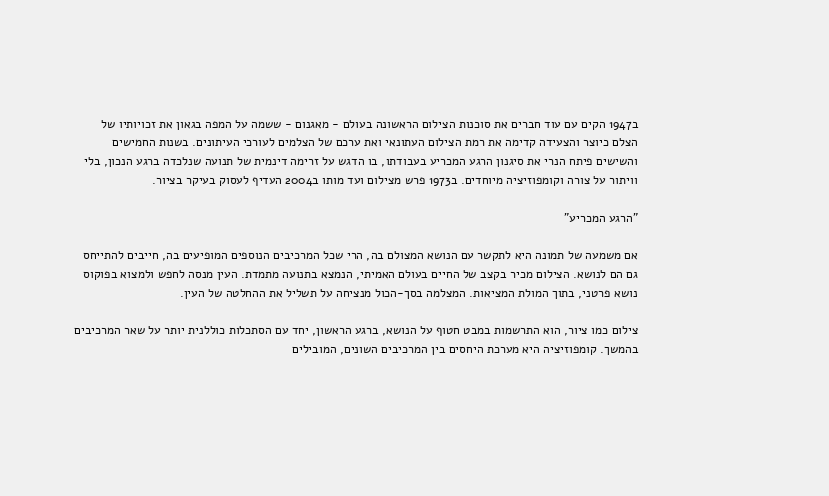ב1947 הקים עם עוד חברים את סוכנות הצילום הראשונה בעולם - מאגנום - ששמה על המפה בגאון את זכויותיו של הצלם כיוצר והצעידה קדימה את רמת הצילום העתונאי ואת ערכם של הצלמים לעורכי העיתונים. בשנות החמישים והשישים פיתח הנרי את סיגנון הרגע המכריע בעבודתו, בו הדגש על זרימה דינמית של תנועה שנלכדה ברגע הנכון, בלי וויתור על צורה וקומפוזיציה מיוחדים. ב1973 פרש מצילום ועד מותו ב2004 העדיף לעסוק בעיקר בציור.

"הרגע המכריע"

אם משמעה של תמונה היא לתקשר עם הנושא המצולם בה, הרי שכל המרכיבים הנוספים המופיעים בה, חייבים להתייחס גם הם לנושא. הצילום מכיר בקצב של החיים בעולם האמיתי, הנמצא בתנועה מתמדת. העין מנסה לחפש ולמצוא בפוקוס נושא פרטני, בתוך המולת המציאות. המצלמה בסך-הכול מנציחה על תשליל את ההחלטה של העין.

צילום כמו ציור, הוא התרשמות במבט חטוף על הנושא, ברגע הראשון, יחד עם הסתכלות כוללנית יותר על שאר המרכיבים בהמשך. קומפוזיציה היא מערכת היחסים בין המרכיבים השונים, המובילים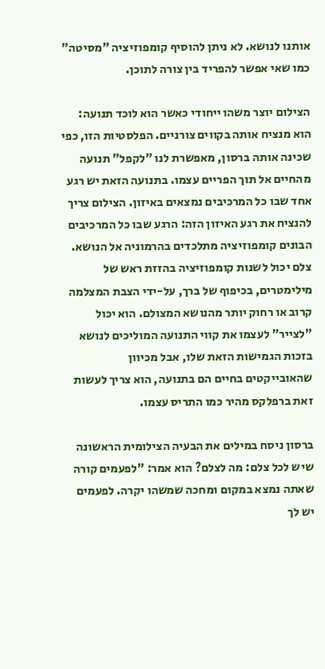אותנו לנושא. לא ניתן להוסיף קומפוזיציה "מסיטה" כמו שאי אפשר להפריד בין צורה לתוכן.

הצילום יוצר משהו ייחודי כאשר הוא לוכד תנועה: הוא מנציח אותה בקווים צורניים. הפלסטיות הזו, כפי שכינה אותה ברסון, מאפשרת לנו "לקפל" תנועה מהחיים אל תוך הפריים עצמו. בתנועה הזאת יש רגע אחד שבו כל המרכיבים נמצאים באיזון. הצילום צריך להנציח את רגע האיזון הזה: הרגע שבו כל המרכיבים הבונים קומפוזיציה מתלכדים בהרמוניה אל הנושא. צלם יכול לשנות קומפוזיציה בהזזת ראש של מילימטרים, בכיפוף של ברך, על-ידי הצבת המצלמה קרוב או רחוק יותר מהנושא המצולם. הוא יכול "לצייר" לעצמו את קווי התנועה המוליכים לנושא בזכות הגמישות הזאת שלו, אבל מכיוון שהאובייקטים בחיים הם בתנועה, הוא צריך לעשות זאת ברפלקס מהיר כמו התריס עצמו.

ברסון ניסח במילים את הבעיה הצילומית הראשונה שיש לכל צלם: מה לצלם? הוא אמר: "לפעמים קורה שאתה נמצא במקום ומחכה שמשהו יקרה. לפעמים יש לך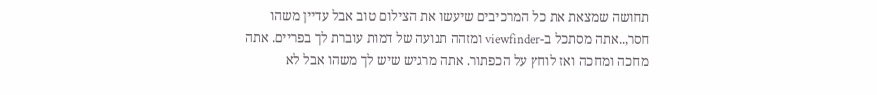תחושה שמצאת את כל המרכיבים שיעשו את הצילום טוב אבל עדיין משהו חסר,..אתה מסתכל ב-viewfinder ומזהה תנועה של דמות עוברת לך בפריים. אתה מחכה ומחכה ואז לוחץ על הכפתור. אתה מרגיש שיש לך משהו אבל לא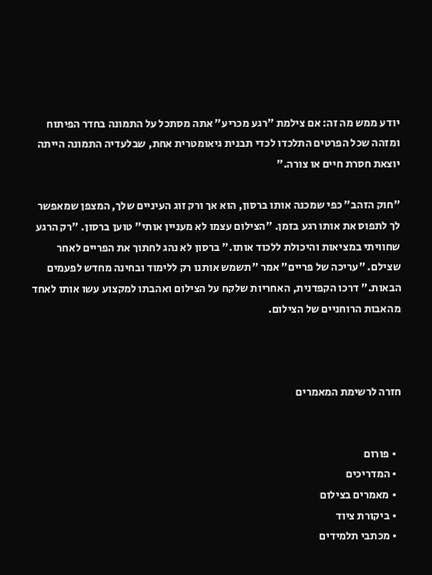יודע ממש מה זה: אם צילמת "רגע מכריע" אתה מסתכל על התמונה בחדר הפיתוח ומזהה שכל הפרטים התלכדו לכדי תבנית גיאומטרית אחת, שבלעדיה התמונה הייתה יוצאת חסרת חיים או צורה."

"חוק הזהב" כפי שמכנה אותו ברסון, הוא אך ורק זוג העיניים שלך, המצפן שמאפשר לך לתפוס את אותו רגע בזמן. "הצילום עצמו לא מעניין אותי" טוען ברסון. "רק הרגע שחוויתי במציאות והיכולת ללכוד אותו." ברסון לא נהג לחתוך את הפריים לאחר שצילם. "עריכה של פריים" אמר "תשמש אותנו רק ללימוד ובחינה מחדש לפעמים הבאות." דרכו הקפדנית, האחריות שלקח על הצילום ואהבתו למקצוע עשו אותו לאחד מהאבות הרוחניים של הצילום.



חזרה לרשימת המאמרים


  • פורום
  • המדריכים
  • מאמרים בצילום
  • ביקורת ציוד
  • מכתבי תלמידים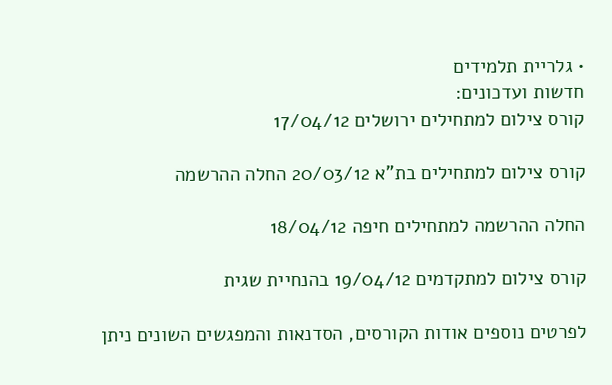• גלריית תלמידים
חדשות ועדכונים:
קורס צילום למתחילים ירושלים 17/04/12

קורס צילום למתחילים בת"א 20/03/12 החלה ההרשמה

החלה ההרשמה למתחילים חיפה 18/04/12

קורס צילום למתקדמים 19/04/12 בהנחיית שגית

לפרטים נוספים אודות הקורסים, הסדנאות והמפגשים השונים ניתן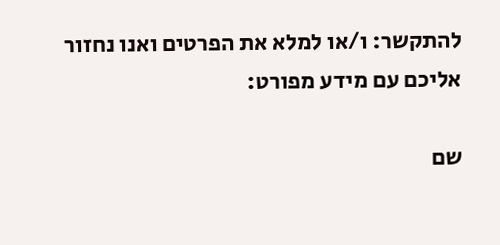להתקשר: ו/או למלא את הפרטים ואנו נחזור אליכם עם מידע מפורט:

שם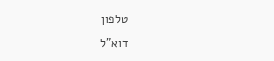טלפון
דוא"ל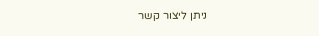ניתן ליצור קשר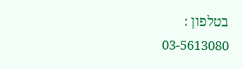בטלפון :
03-5613080